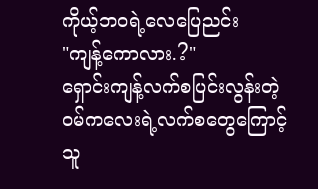ကိုယ့်ဘဝရဲ့လေပြေညင်း
"ကျန့်ကောလား.?"
ရှောင်းကျန့်လက်စပြင်းလွန်းတဲ့
ဝမ်ကလေးရဲ့လက်စတွေကြောင့်
သူ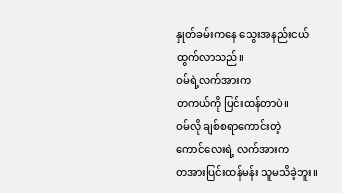နှုတ်ခမ်းကနေ သွေးအနည်းငယ်ထွက်လာသည်။
ဝမ်ရဲ့လက်အားက
တကယ်ကို ပြင်းထန်တာပဲ။
ဝမ်လို ချစ်စရာကောင်းတဲ့
ကောင်လေးရဲ့ လက်အားက
တအားပြင်းထန်မန်း သူမသိခဲ့ဘူး။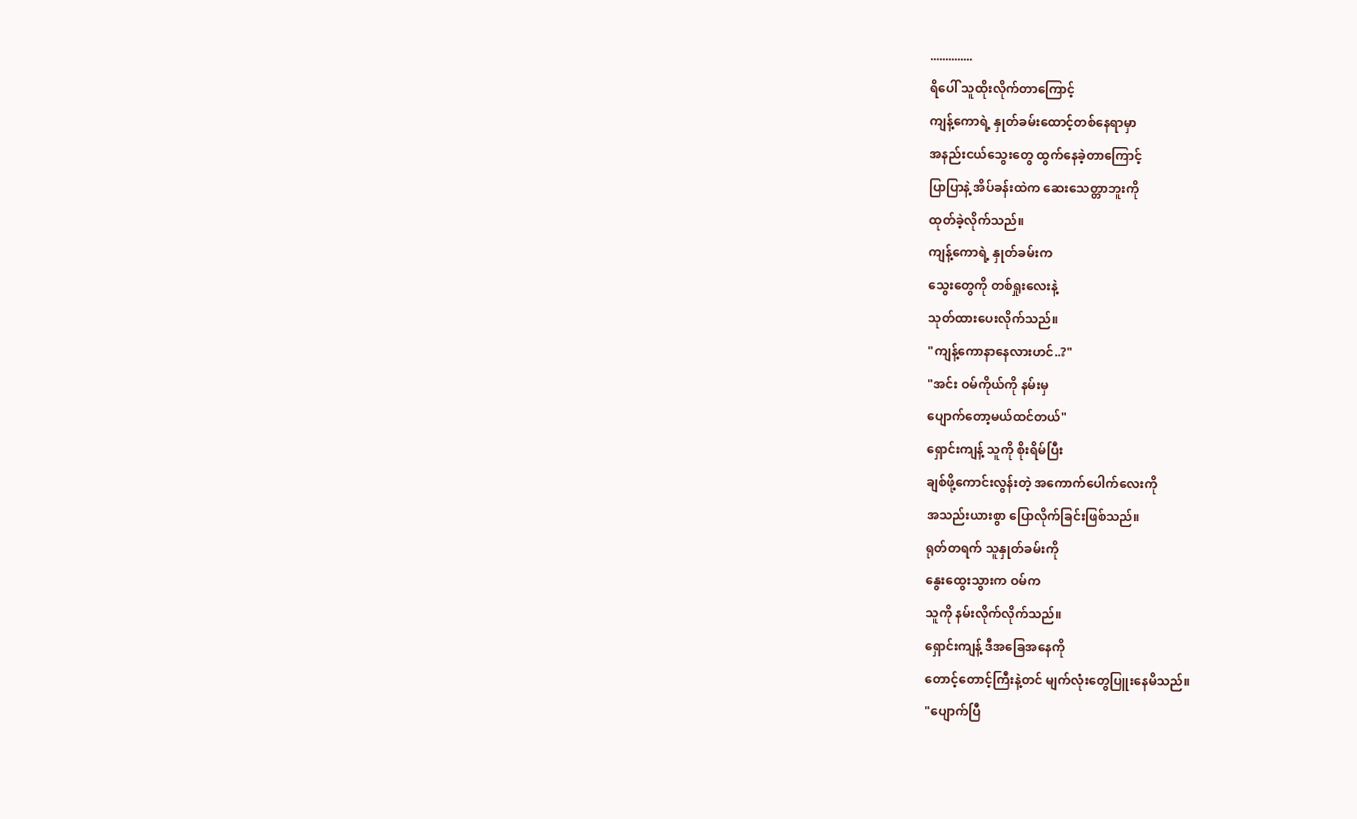..............
ရိပေါ် သူထိုးလိုက်တာကြောင့်
ကျန့်ကောရဲ့ နှုတ်ခမ်းထောင့်တစ်နေရာမှာ
အနည်းငယ်သွေးတွေ ထွက်နေခဲ့တာကြောင့်
ပြာပြာနဲ့ အိပ်ခန်းထဲက ဆေးသေတ္တာဘူးကို
ထုတ်ခဲ့လိုက်သည်။
ကျန့်ကောရဲ့ နှုတ်ခမ်းက
သွေးတွေကို တစ်ရှုးလေးနဲ့
သုတ်ထားပေးလိုက်သည်။
"ကျန့်ကောနာနေလားဟင်..?"
"အင်း ဝမ်ကိုယ်ကို နမ်းမှ
ပျောက်တော့မယ်ထင်တယ်"
ရှောင်းကျန့် သူကို စိုးရိမ်ပြီး
ချစ်ဖို့ကောင်းလွန်းတဲ့ အကောက်ပေါက်လေးကို
အသည်းယားစွာ ပြောလိုက်ခြင်းဖြစ်သည်။
ရုတ်တရက် သူနှုတ်ခမ်းကို
နွေးထွေးသွားက ဝမ်က
သူကို နမ်းလိုက်လိုက်သည်။
ရှောင်းကျန့် ဒီအခြေအနေကို
တောင့်တောင့်ကြီးနဲ့တင် မျက်လုံးတွေပြူးနေမိသည်။
"ပျောက်ပြီ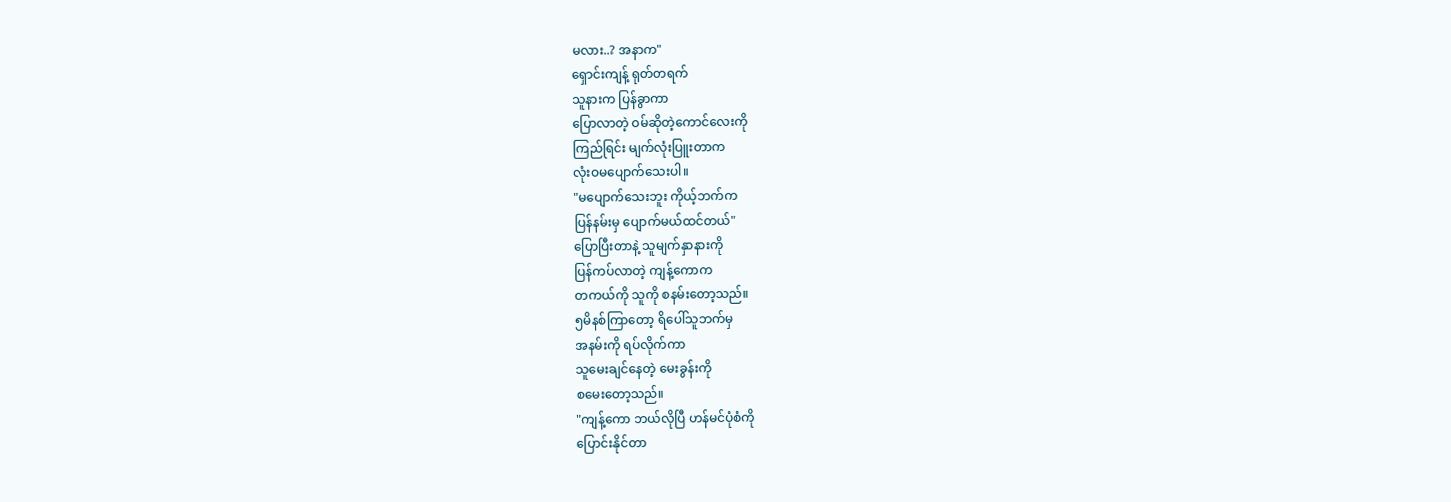မလား..? အနာက"
ရှောင်းကျန့် ရုတ်တရက်
သူနားက ပြန်ခွာကာ
ပြောလာတဲ့ ဝမ်ဆိုတဲ့ကောင်လေးကို
ကြည်ရြင်း မျက်လုံးပြူးတာက
လုံးဝမပျောက်သေးပါ။
"မပျောက်သေးဘူး ကိုယ့်ဘက်က
ပြန်နမ်းမှ ပျောက်မယ်ထင်တယ်"
ပြောပြီးတာနဲ့ သူမျက်နှာနားကို
ပြန်ကပ်လာတဲ့ ကျန့်ကောက
တကယ်ကို သူကို စနမ်းတော့သည်။
၅မိနစ်ကြာတော့ ရိပေါ်သူဘက်မှ
အနမ်းကို ရပ်လိုက်ကာ
သူမေးချင်နေတဲ့ မေးခွန်းကို
စမေးတော့သည်။
"ကျန့်ကော ဘယ်လိုပြီ ဟန်မင်ပုံစံကို
ပြောင်းနိုင်တာ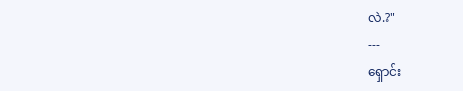လဲ.?"
---
ရှောင်း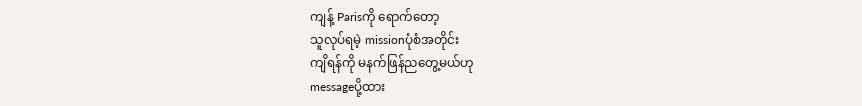ကျန့် Parisကို ရောက်တော့
သူလုပ်ရမဲ့ missionပုံစံအတိုင်း
ကျိရန်ကို မနက်ဖြန်ညတွေ့မယ်ဟု
messageပို့ထား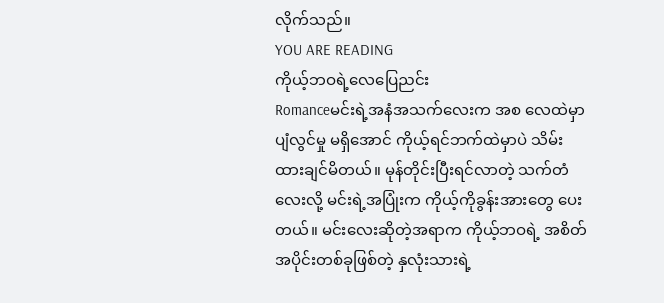လိုက်သည်။
YOU ARE READING
ကိုယ့်ဘဝရဲ့လေပြေညင်း
Romanceမင်းရဲ့အနံအသက်လေးက အစ လေထဲမှာပျံလွင်မှု မရှိအောင် ကိုယ့်ရင်ဘက်ထဲမှာပဲ သိမ်းထားချင်မိတယ်။ မုန်တိုင်းပြီးရင်လာတဲ့ သက်တံလေးလို့ မင်းရဲ့အပြုံးက ကိုယ့်ကိုခွန်းအားတွေ ပေးတယ်။ မင်းလေးဆိုတဲ့အရာက ကိုယ့်ဘဝရဲ့ အစိတ်အပိုင်းတစ်ခုဖြစ်တဲ့ နှလုံးသားရဲ့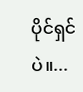ပိုင်ရှင်ပဲ။...